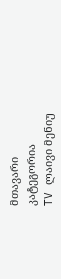მთავარი
კატეგორია
TV ლაივი მენიუ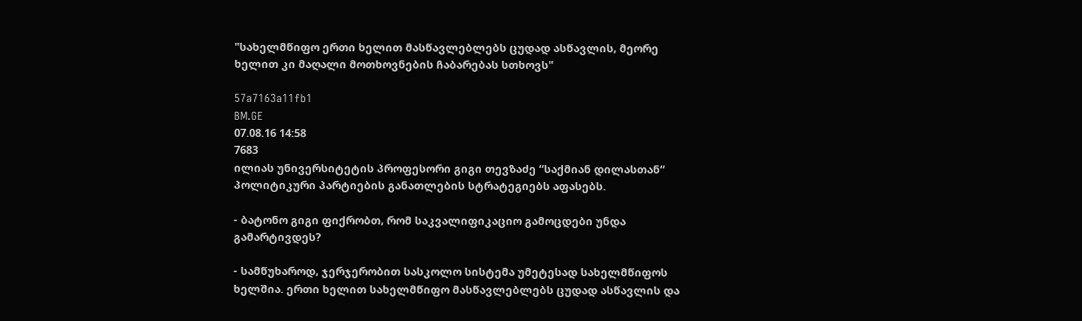"სახელმწიფო ერთი ხელით მასწავლებლებს ცუდად ასწავლის, მეორე ხელით კი მაღალი მოთხოვნების ჩაბარებას სთხოვს"

57a7163a11fb1
BM.GE
07.08.16 14:58
7683
ილიას უნივერსიტეტის პროფესორი გიგი თევზაძე “საქმიან დილასთან“ პოლიტიკური პარტიების განათლების სტრატეგიებს აფასებს.

- ბატონო გიგი ფიქრობთ, რომ საკვალიფიკაციო გამოცდები უნდა გამარტივდეს?

- სამწუხაროდ, ჯერჯერობით სასკოლო სისტემა უმეტესად სახელმწიფოს ხელშია. ერთი ხელით სახელმწიფო მასწავლებლებს ცუდად ასწავლის და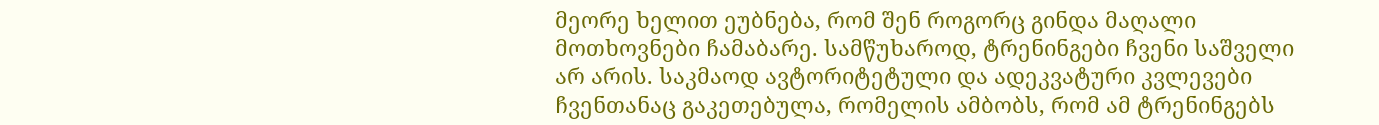მეორე ხელით ეუბნება, რომ შენ როგორც გინდა მაღალი მოთხოვნები ჩამაბარე. სამწუხაროდ, ტრენინგები ჩვენი საშველი არ არის. საკმაოდ ავტორიტეტული და ადეკვატური კვლევები ჩვენთანაც გაკეთებულა, რომელის ამბობს, რომ ამ ტრენინგებს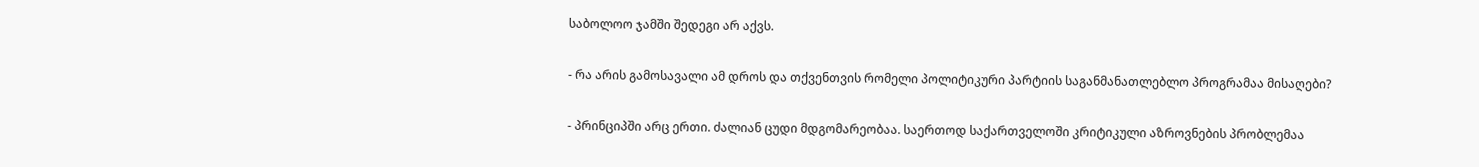საბოლოო ჯამში შედეგი არ აქვს.

- რა არის გამოსავალი ამ დროს და თქვენთვის რომელი პოლიტიკური პარტიის საგანმანათლებლო პროგრამაა მისაღები?

- პრინციპში არც ერთი. ძალიან ცუდი მდგომარეობაა. საერთოდ საქართველოში კრიტიკული აზროვნების პრობლემაა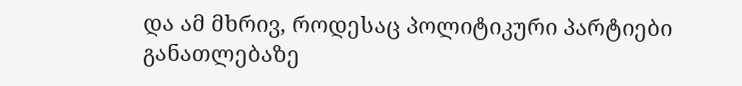და ამ მხრივ, როდესაც პოლიტიკური პარტიები განათლებაზე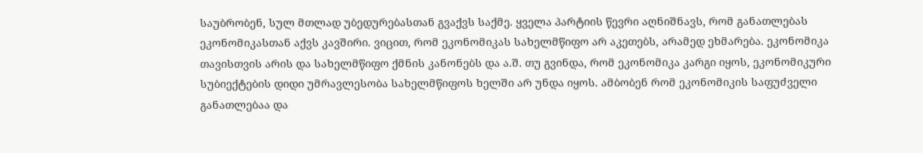საუბრობენ, სულ მთლად უბედურებასთან გვაქვს საქმე. ყველა პარტიის წევრი აღნიშნავს, რომ განათლებას ეკონომიკასთან აქვს კავშირი. ვიცით, რომ ეკონომიკას სახელმწიფო არ აკეთებს, არამედ ეხმარება. ეკონომიკა თავისთვის არის და სახელმწიფო ქმნის კანონებს და ა.შ. თუ გვინდა, რომ ეკონომიკა კარგი იყოს, ეკონომიკური სუბიექტების დიდი უმრავლესობა სახელმწიფოს ხელში არ უნდა იყოს. ამბობენ რომ ეკონომიკის საფუძველი განათლებაა და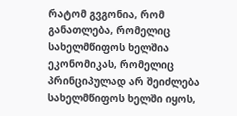რატომ გვგონია, რომ განათლება, რომელიც სახელმწიფოს ხელშია ეკონომიკას, რომელიც პრინციპულად არ შეიძლება სახელმწიფოს ხელში იყოს,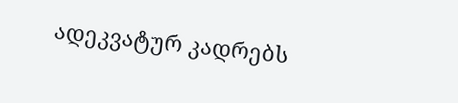ადეკვატურ კადრებს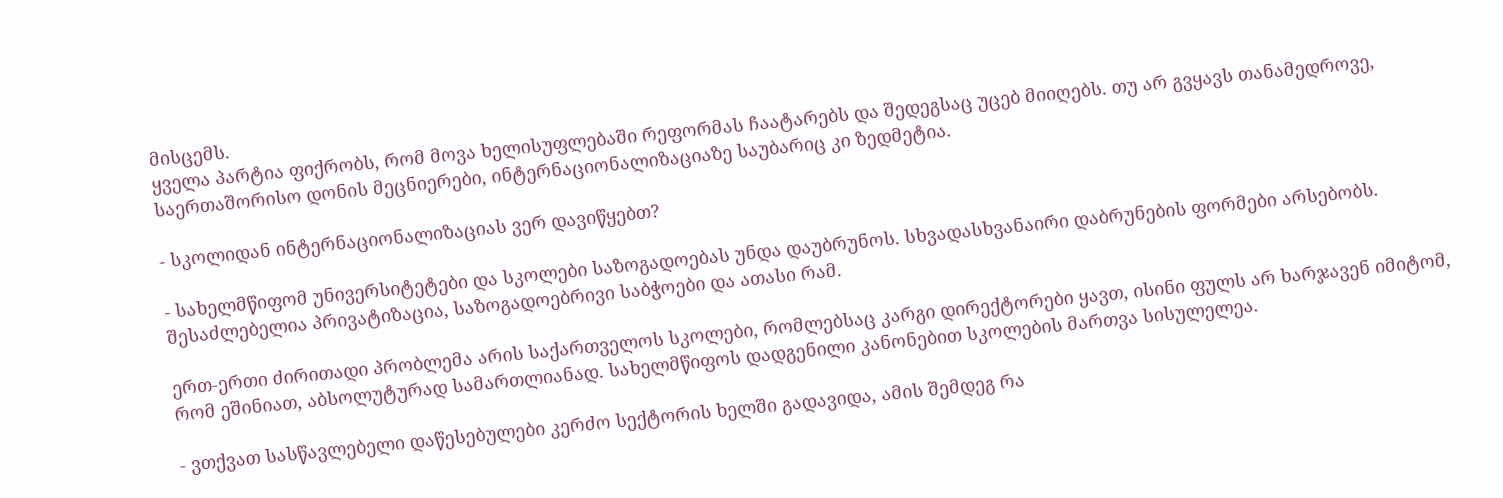მისცემს.
ყველა პარტია ფიქრობს, რომ მოვა ხელისუფლებაში რეფორმას ჩაატარებს და შედეგსაც უცებ მიიღებს. თუ არ გვყავს თანამედროვე, საერთაშორისო დონის მეცნიერები, ინტერნაციონალიზაციაზე საუბარიც კი ზედმეტია.

- სკოლიდან ინტერნაციონალიზაციას ვერ დავიწყებთ?

- სახელმწიფომ უნივერსიტეტები და სკოლები საზოგადოებას უნდა დაუბრუნოს. სხვადასხვანაირი დაბრუნების ფორმები არსებობს. შესაძლებელია პრივატიზაცია, საზოგადოებრივი საბჭოები და ათასი რამ.

ერთ-ერთი ძირითადი პრობლემა არის საქართველოს სკოლები, რომლებსაც კარგი დირექტორები ყავთ, ისინი ფულს არ ხარჯავენ იმიტომ, რომ ეშინიათ, აბსოლუტურად სამართლიანად. სახელმწიფოს დადგენილი კანონებით სკოლების მართვა სისულელეა.

- ვთქვათ სასწავლებელი დაწესებულები კერძო სექტორის ხელში გადავიდა, ამის შემდეგ რა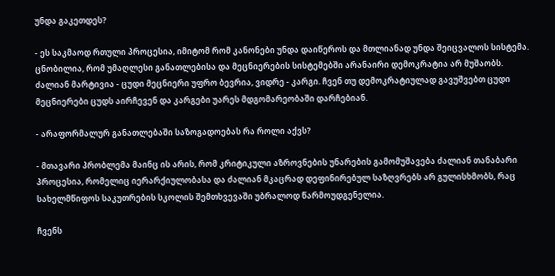უნდა გაკეთდეს?

- ეს საკმაოდ რთული პროცესია, იმიტომ რომ კანონები უნდა დაიწეროს და მთლიანად უნდა შეიცვალოს სისტემა. ცნობილია, რომ უმაღლესი განათლებისა და მეცნიერების სისტემებში არანაირი დემოკრატია არ მუშაობს. ძალიან მარტივია - ცუდი მეცნიერი უფრო ბევრია, ვიდრე - კარგი. ჩვენ თუ დემოკრატიულად გავუშვებთ ცუდი მეცნიერები ცუდს აირჩევენ და კარგები უარეს მდგომარეობაში დარჩებიან.

- არაფორმალურ განათლებაში საზოგადოებას რა როლი აქვს?

- მთავარი პრობლემა მაინც ის არის, რომ კრიტიკული აზროვნების უნარების გამომუშავება ძალიან თანაბარი პროცესია, რომელიც იერარქიულობასა და ძალიან მკაცრად დეფინირებულ საზღვრებს არ გულისხმობს, რაც სახელმწიფოს საკუთრების სკოლის შემთხვევაში უბრალოდ წარმოუდგენელია.

ჩვენს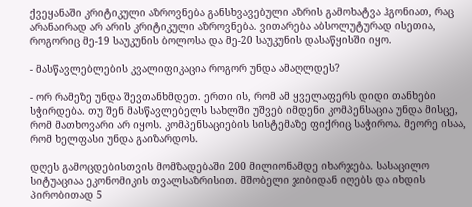ქვეყანაში კრიტიკული აზროვნება განსხვავებული აზრის გამოხატვა ჰგონიათ, რაც არანაირად არ არის კრიტიკული აზროვნება. ვითარება აბსოლუტურად ისეთია, როგორიც მე-19 საუკუნის ბოლოსა და მე-20 საუკუნის დასაწყისში იყო.

- მასწავლებლების კვალიფიკაცია როგორ უნდა ამაღლდეს?

- ორ რამეზე უნდა შევთანხმდეთ. ერთი ის, რომ ამ ყველაფერს დიდი თანხები სჭირდება. თუ შენ მასწავლებელს სახლში უშვებ იმდენი კომპენსაცია უნდა მისცე, რომ მათხოვარი არ იყოს. კომპენსაციების სისტემაზე ფიქრიც საჭიროა. მეორე ისაა, რომ ხელფასი უნდა გაიზარდოს.

დღეს გამოცდებისთვის მომზადებაში 200 მილიონამდე იხარჯება. სასაცილო სიტუაციაა ეკონომიკის თვალსაზრისით. მშობელი ჯიბიდან იღებს და იხდის პირობითად 5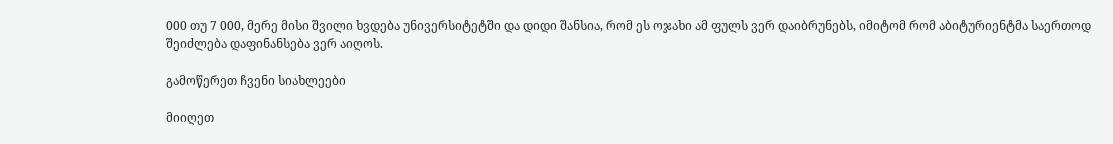000 თუ 7 000, მერე მისი შვილი ხვდება უნივერსიტეტში და დიდი შანსია, რომ ეს ოჯახი ამ ფულს ვერ დაიბრუნებს, იმიტომ რომ აბიტურიენტმა საერთოდ შეიძლება დაფინანსება ვერ აიღოს.

გამოწერეთ ჩვენი სიახლეები

მიიღეთ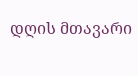დღის მთავარი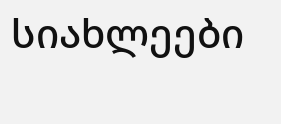სიახლეები